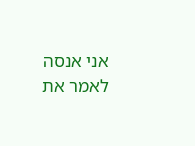אני אנסה לאמר את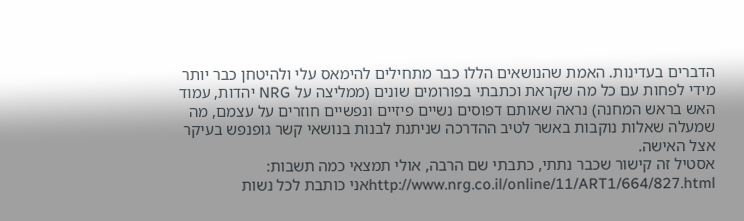הדברים בעדינות. האמת שהנושאים הללו כבר מתחילים להימאס עלי ולהיטחן כבר יותר מידי לפחות עם כל מה שקראת וכתבתי בפורומים שונים (ממליצה על NRG יהדות, עמוד האש בראש המחנה) נראה שאותם דפוסים נשיים פיזיים ונפשיים חוזרים על עצמם, מה שמעלה שאלות נוקבות באשר לטיב ההדרכה שניתנת לבנות בנושאי קשר גופנפש בעיקר אצל האישה.
אסטיל זה קישור שכבר נתתי, כתבתי שם הרבה, אולי תמצאי כמה תשבות:
http://www.nrg.co.il/online/11/ART1/664/827.htmlאני כותבת לכל נשות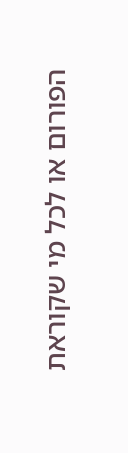הפורום או לכל מי שקוראת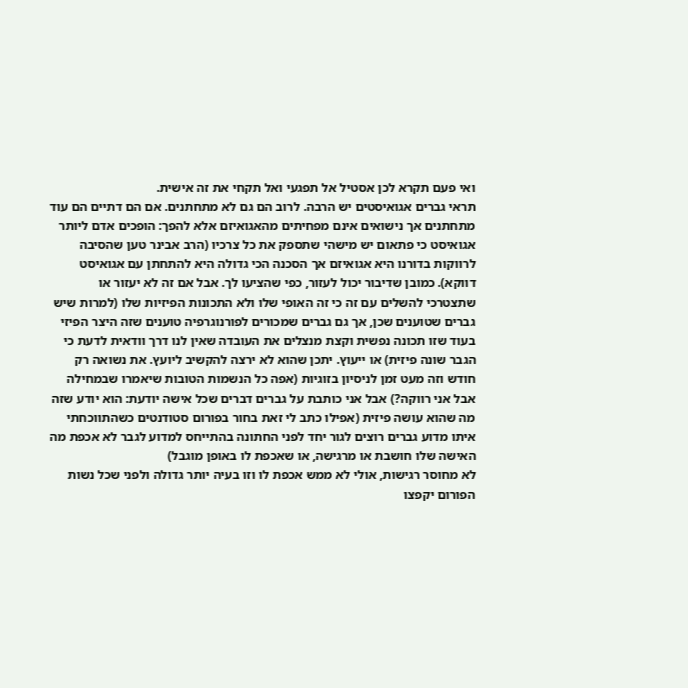ואי פעם תקרא לכן אסטיל אל תפגעי ואל תקחי את זה אישית.
תראי גברים אגואיסטים יש הרבה. לרוב הם גם לא מתחתנים. אם הם דתיים הם עוד מתחתנים אך נישואים אינם מפחיתים מהאגואיזם אלא להפך: הופכים אדם ליותר אגואיסט כי פתאום יש מישהי שתספק את כל צרכיו (הרב אבינר טען שהסיבה לרווקות בדורנו היא אגואיזם אך הסכנה הכי גדולה היא להתחתן עם אגואיסט דווקא). כמובן שדיבור יכול לעזור, כפי שהציעו לך. אבל אם זה לא יעזור או שתצטרכי להשלים עם זה כי זה האופי שלו ולא התכונות הפיזיות שלו (למרות שיש גברים שטוענים שכן, אך גם גברים שמכורים לפורנוגרפיה טוענים שזה היצר הפיזי בעוד שזו תכונה נפשית וקצת מנצלים את העובדה שאין לנו דרך וודאית לדעת כי הגבר שונה פיזית) או ייעוץ. יתכן שהוא לא ירצה להקשיב ליועץ. את נשואה רק חודש וזה מעט זמן לניסיון בזוגיות (אפה כל הנשמות הטובות שיאמרו שבמחילה אבל אני רווקה?) אבל אני כותבת על גברים דברים שכל אישה יודעת: הוא יודע שזה מה שהוא עושה פיזית (אפילו כתב לי זאת בחור בפורום סטודנטים כשהתווכחתי איתו מדוע גברים רוצים לגור יחד לפני החתונה בהתייחס למדוע לגבר לא אכפת מה האישה שלו חושבת או מרגישה, או שאכפת לו באופן מוגבל)
לא מחוסר רגישות, אולי לא ממש אכפת לו וזו בעיה יותר גדולה ולפני שכל נשות הפורום יקפצו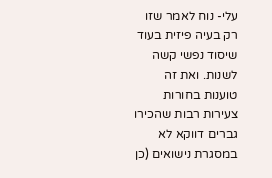עלי- נוח לאמר שזו רק בעיה פיזית בעוד שיסוד נפשי קשה לשנות. ואת זה טוענות בחורות צעירות רבות שהכירו גברים דווקא לא במסגרת נישואים (כן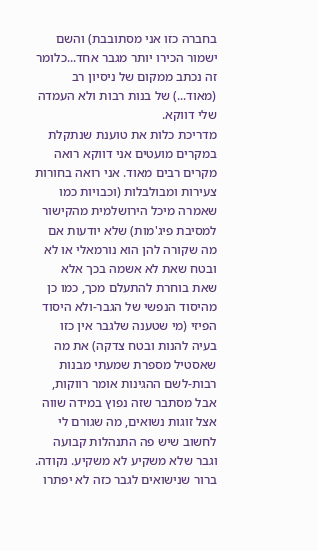בחברה כזו אני מסתובבת) והשם ישמור הכירו יותר מגבר אחד...כלומר זה נכתב ממקום של ניסיון רב (מאוד...) של בנות רבות ולא העמדה שלי דווקא.
מדריכת כלות את טוענת שנתקלת במקרים מועטים אני דווקא רואה מקרים רבים מאוד. אני רואה בחורות צעירות ומבולבלות (וכבויות כמו שאמרה מיכל הירושלמית מהקישור למסיבת פיג'מות) שלא יודעות אם מה שקורה להן הוא נורמאלי או לא ובטח שאת לא אשמה בכך אלא שאת בוחרת להתעלם מכך, כמו כן מהיסוד הנפשי של הגבר-ולא היסוד הפיזי (מי שטענה שלגבר אין כזו בעיה להנות ובטח צדקה) את מה שאסטיל מספרת שמעתי מבנות רבות-לשם ההגינות אומר רווקות, אבל מסתבר שזה נפוץ במידה שווה אצל זוגות נשואים, מה שגורם לי לחשוב שיש פה התנהלות קבועה וגבר שלא משקיע לא משקיע. נקודה.
ברור שנישואים לגבר כזה לא יפתרו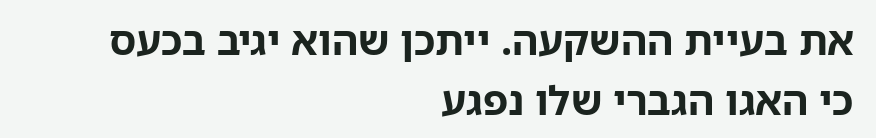את בעיית ההשקעה. ייתכן שהוא יגיב בכעס כי האגו הגברי שלו נפגע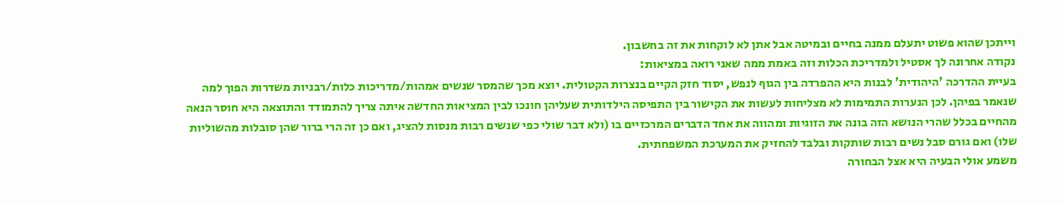וייתכן שהוא פשוט יתעלם ממנה בחיים ובמיטה אבל אתן לא לוקחות את זה בחשבון.
נקודה אחרונה לך אסטיל ולמדריכת הכלות וזה באמת ממה שאני רואה במציאות:
בעיית ההדרכה 'היהודית' לבנות היא ההפרדה בין הגוף לנפש, יסוד חזק הקיים בנצרות הקטולית. יוצא מכך שהמסר שנשים אמהות/מדריכות כלות/רבניות משדרות הפוך למה שנאמר בפיהן. לכן הנערות התמימות לא מצליחות לעשות את הקישור בין התפיסה הילדותית שעליהן חונכו לבין המציאות החדשה איתה צריך להתמודד והתוצאה היא חוסר הנאה מהחיים בכלל שהרי הנושא הזה בונה את הזוגיות ומהווה את אחד הדברים המרכזיים בו (ולא דבר שולי כפי שנשים רבות מנסות להציג, ואם כן זה הרי ברור שהן סובלות מהשוליות שלו) ואם גורם סבל נשים רבות שותקות ובלבד להחזיק את המערכת המשפחתית.
משמע אולי הבעיה היא אצל הבחורה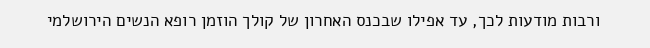ורבות מודעות לכך, עד אפילו שבכנס האחרון של קולך הוזמן רופא הנשים הירושלמי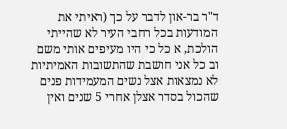ד"ר בר-און לדבר על כך (ראיתי את המודעות בכל רחבי העיר לא שהייתי הולכת, א כל כי היו מעיפים אותי משם וב כל אני חושבת שהתשובות האמיתיות לא נמצאות אצל נשים המעמידות פנים שהכול בסדר אצלן אחרי 5 שנים ואין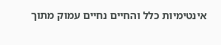אינטימיות כלל והחיים נחיים עמוק מתוך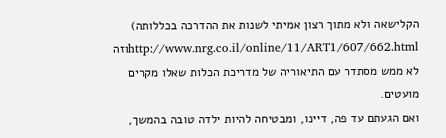הקלישאה ולא מתוך רצון אמיתי לשנות את ההדרכה בכללותה)
http://www.nrg.co.il/online/11/ART1/607/662.htmlוזה לא ממש מסתדר עם התיאוריה של מדריכת הכלות שאלו מקרים מועטים.
ואם הגעתם עד פה, דיינו, ומבטיחה להיות ילדה טובה בהמשך,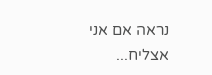נראה אם אני אצליח...